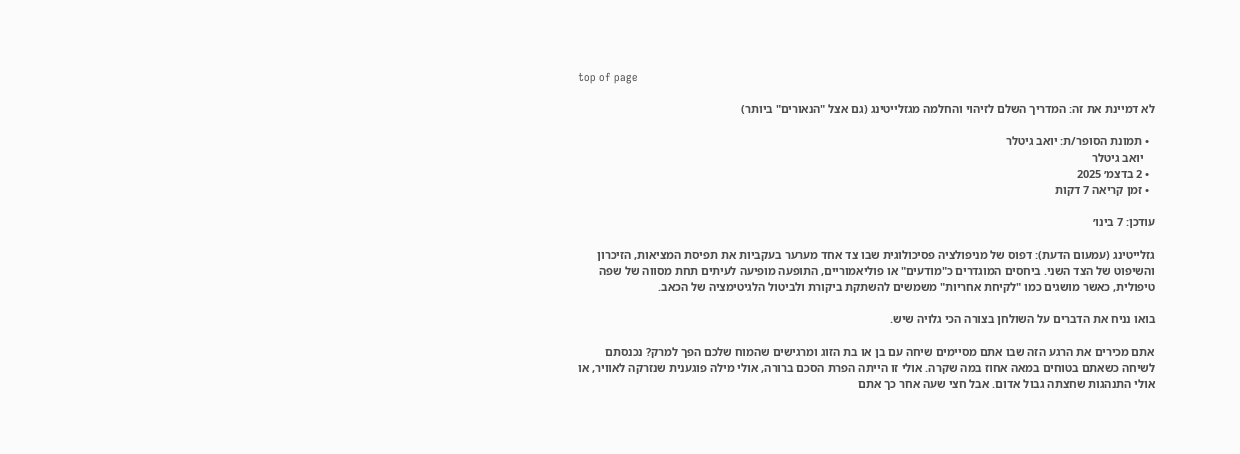top of page

לא דמיינת את זה: המדריך השלם לזיהוי והחלמה מגזלייטינג (גם אצל "הנאורים" ביותר)

  • תמונת הסופר/ת: יואב גיטלר
    יואב גיטלר
  • 2 בדצמ׳ 2025
  • זמן קריאה 7 דקות

עודכן: 7 בינו׳

גזלייטינג (עמעום הדעת): דפוס של מניפולציה פסיכולוגית שבו צד אחד מערער בעקביות את תפיסת המציאות, הזיכרון והשיפוט של הצד השני. ביחסים המוגדרים כ"מודעים" או פוליאמוריים, התופעה מופיעה לעיתים תחת מסווה של שפה טיפולית, כאשר מושגים כמו "לקיחת אחריות" משמשים להשתקת ביקורת ולביטול הלגיטימציה של הכאב.

בואו נניח את הדברים על השולחן בצורה הכי גלויה שיש.

אתם מכירים את הרגע הזה שבו אתם מסיימים שיחה עם בן או בת הזוג ומרגישים שהמוח שלכם הפך למרק? נכנסתם לשיחה כשאתם בטוחים במאה אחוז במה שקרה. אולי זו הייתה הפרת הסכם ברורה, אולי מילה פוגענית שנזרקה לאוויר, או אולי התנהגות שחצתה גבול אדום. אבל חצי שעה אחר כך אתם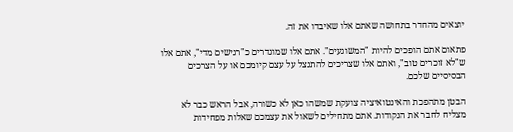יוצאים מהחדר בתחושה שאתם אלו שאיבדו את זה.

פתאום אתם הופכים להיות "המשוגעים". אתם אלו שמוגדרים כ"רגישים מדי", אתם אלו ש"לא זוכרים טוב", ואתם אלו שצריכים להתנצל על עצם קיומכם או על הצרכים הבסיסיים שלכם.

הבטן מתהפכת והאינטואיציה צועקת שמשהו כאן לא כשורה, אבל הראש כבר לא מצליח לחבר את הנקודות. אתם מתחילים לשאול את עצמכם שאלות מפחידות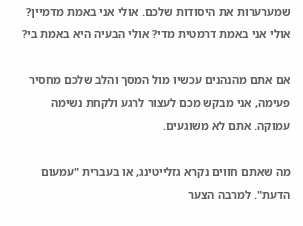שמערערות את היסודות שלכם. אולי אני באמת מדמיין? אולי אני באמת דרמטית מדי? אולי הבעיה היא באמת בי?

אם אתם מהנהנים עכשיו מול המסך והלב שלכם מחסיר פעימה, אני מבקש מכם לעצור לרגע ולקחת נשימה עמוקה. אתם לא משוגעים.

מה שאתם חווים נקרא גזלייטינג, או בעברית "עמעום הדעת". למרבה הצער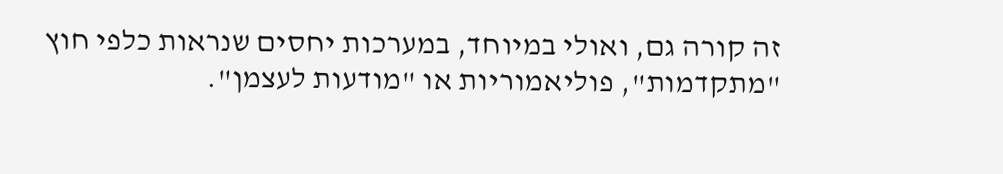זה קורה גם, ואולי במיוחד, במערכות יחסים שנראות כלפי חוץ "מתקדמות", פוליאמוריות או "מודעות לעצמן".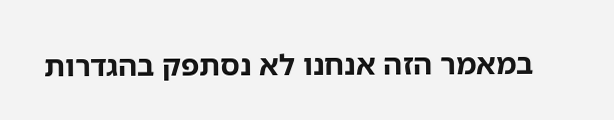במאמר הזה אנחנו לא נסתפק בהגדרות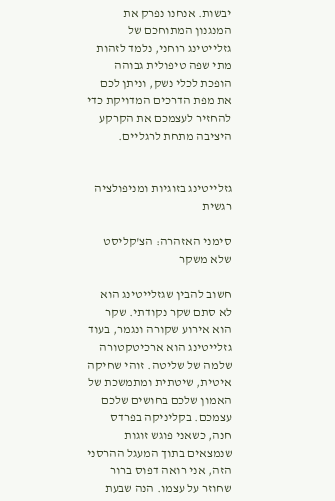יבשות. אנחנו נפרק את המנגנון המתוחכם של גזלייטינג רוחני, נלמד לזהות מתי שפה טיפולית גבוהה הופכת לכלי נשק, וניתן לכם את מפת הדרכים המדויקת כדי להחזיר לעצמכם את הקרקע היציבה מתחת לרגליים.


גזלייטינג בזוגיות ומניפולציה רגשית

סימני האזהרה: הצ'קליסט שלא משקר

חשוב להבין שגזלייטינג הוא לא סתם שקר נקודתי. שקר הוא אירוע שקורה ונגמר, בעוד גזלייטינג הוא ארכיטקטורה שלמה של שליטה. זוהי שחיקה איטית, שיטתית ומתמשכת של האמון שלכם בחושים שלכם עצמכם. בקליניקה בפרדס חנה, כשאני פוגש זוגות שנמצאים בתוך המעגל ההרסני הזה, אני רואה דפוס ברור שחוזר על עצמו. הנה שבעת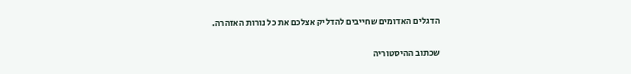הדגלים האדומים שחייבים להדליק אצלכם את כל נורות האזהרה.


שכתוב ההיסטוריה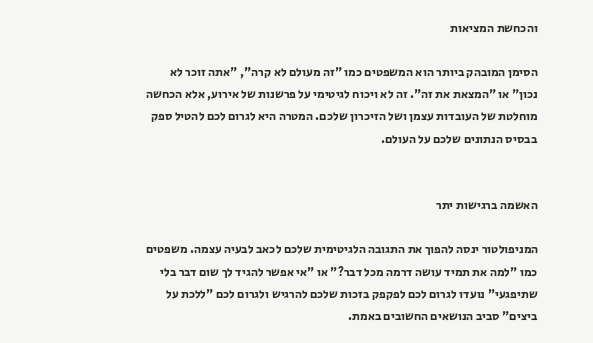והכחשת המציאות

הסימן המובהק ביותר הוא המשפטים כמו "זה מעולם לא קרה", "אתה זוכר לא נכון" או "המצאת את זה". זה לא ויכוח לגיטימי על פרשנות של אירוע, אלא הכחשה מוחלטת של העובדות עצמן ושל הזיכרון שלכם. המטרה היא לגרום לכם להטיל ספק בבסיס הנתונים שלכם על העולם.


האשמה ברגישות יתר

המניפולטור ינסה להפוך את התגובה הלגיטימית שלכם לכאב לבעיה עצמה. משפטים כמו "למה את תמיד עושה דרמה מכל דבר?" או "אי אפשר להגיד לך שום דבר בלי שתיפגעי" נועדו לגרום לכם לפקפק בזכות שלכם להרגיש ולגרום לכם "ללכת על ביצים" סביב הנושאים החשובים באמת.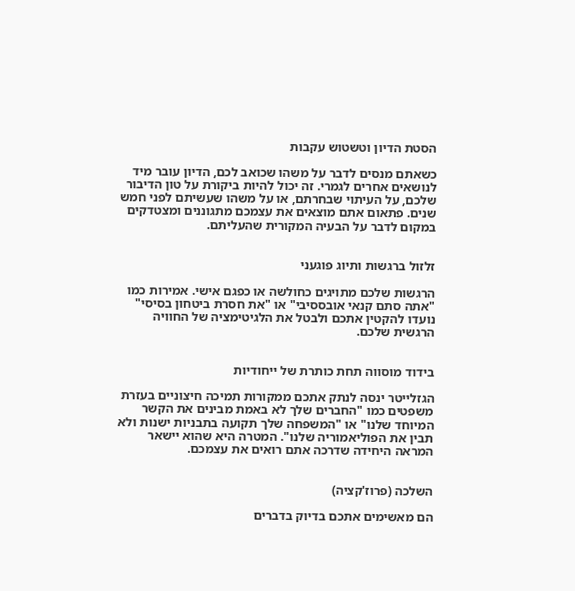הסטת הדיון וטשטוש עקבות

כשאתם מנסים לדבר על משהו שכואב לכם, הדיון עובר מיד לנושאים אחרים לגמרי. זה יכול להיות ביקורת על טון הדיבור שלכם, על העיתוי שבחרתם, או על משהו שעשיתם לפני חמש שנים. פתאום אתם מוצאים את עצמכם מתגוננים ומצטדקים במקום לדבר על הבעיה המקורית שהעליתם.


זלזול ברגשות ותיוג פוגעני

הרגשות שלכם מתויגים כחולשה או כפגם אישי. אמירות כמו "אתה סתם קנאי אובססיבי" או "את חסרת ביטחון בסיסי" נועדו להקטין אתכם ולבטל את הלגיטימציה של החוויה הרגשית שלכם.


בידוד מוסווה תחת כותרת של ייחודיות

הגזלייטר ינסה לנתק אתכם ממקורות תמיכה חיצוניים בעזרת משפטים כמו "החברים שלך לא באמת מבינים את הקשר המיוחד שלנו" או "המשפחה שלך תקועה בתבניות ישנות ולא תבין את הפוליאמוריה שלנו". המטרה היא שהוא יישאר המראה היחידה שדרכה אתם רואים את עצמכם.


השלכה (פרוז'קציה)

הם מאשימים אתכם בדיוק בדברים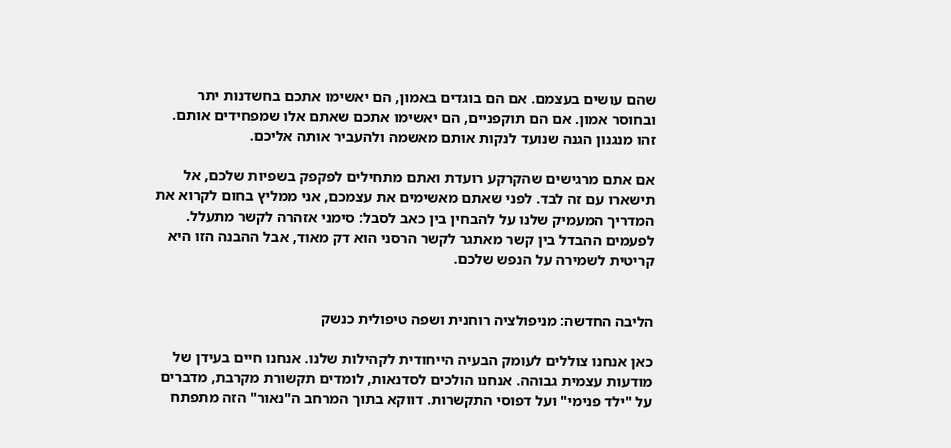שהם עושים בעצמם. אם הם בוגדים באמון, הם יאשימו אתכם בחשדנות יתר ובחוסר אמון. אם הם תוקפניים, הם יאשימו אתכם שאתם אלו שמפחידים אותם. זהו מנגנון הגנה שנועד לנקות אותם מאשמה ולהעביר אותה אליכם.

אם אתם מרגישים שהקרקע רועדת ואתם מתחילים לפקפק בשפיות שלכם, אל תישארו עם זה לבד. לפני שאתם מאשימים את עצמכם, אני ממליץ בחום לקרוא את המדריך המעמיק שלנו על להבחין בין כאב לסבל: סימני אזהרה לקשר מתעלל. לפעמים ההבדל בין קשר מאתגר לקשר הרסני הוא דק מאוד, אבל ההבנה הזו היא קריטית לשמירה על הנפש שלכם.


הליבה החדשה: מניפולציה רוחנית ושפה טיפולית כנשק

כאן אנחנו צוללים לעומק הבעיה הייחודית לקהילות שלנו. אנחנו חיים בעידן של מודעות עצמית גבוהה. אנחנו הולכים לסדנאות, לומדים תקשורת מקרבת, מדברים על "ילד פנימי" ועל דפוסי התקשרות. דווקא בתוך המרחב ה"נאור" הזה מתפתח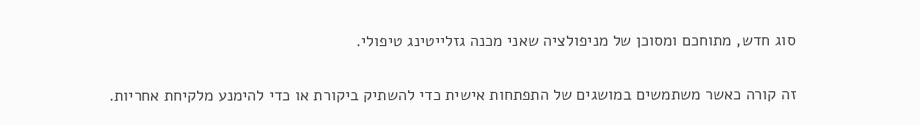סוג חדש, מתוחכם ומסוכן של מניפולציה שאני מכנה גזלייטינג טיפולי.

זה קורה כאשר משתמשים במושגים של התפתחות אישית כדי להשתיק ביקורת או כדי להימנע מלקיחת אחריות.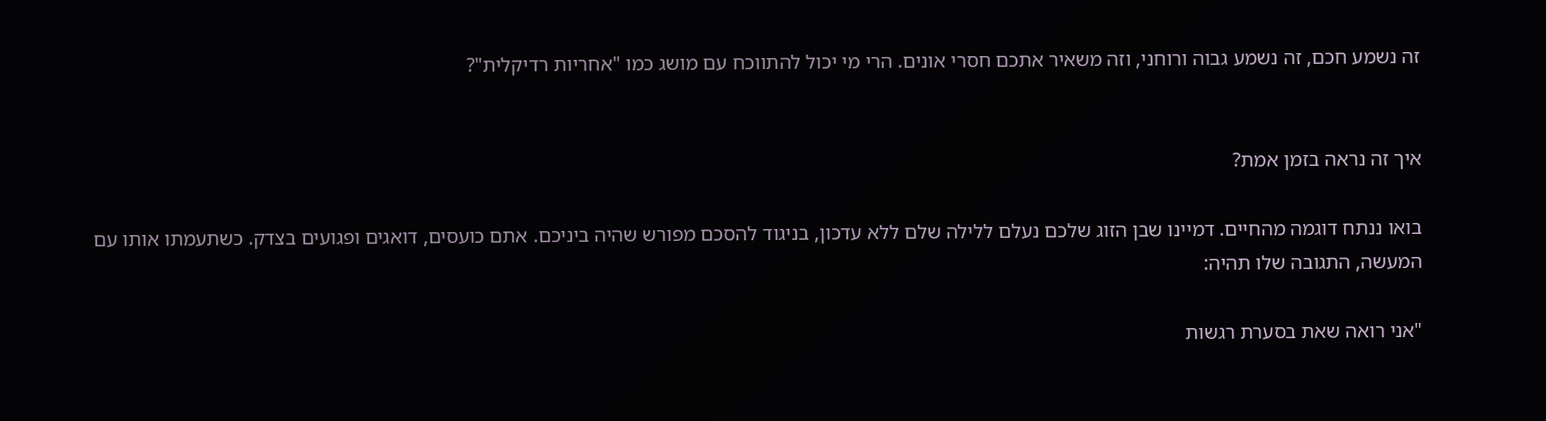זה נשמע חכם, זה נשמע גבוה ורוחני, וזה משאיר אתכם חסרי אונים. הרי מי יכול להתווכח עם מושג כמו "אחריות רדיקלית"?


איך זה נראה בזמן אמת?

בואו ננתח דוגמה מהחיים. דמיינו שבן הזוג שלכם נעלם ללילה שלם ללא עדכון, בניגוד להסכם מפורש שהיה ביניכם. אתם כועסים, דואגים ופגועים בצדק. כשתעמתו אותו עם המעשה, התגובה שלו תהיה:

"אני רואה שאת בסערת רגשות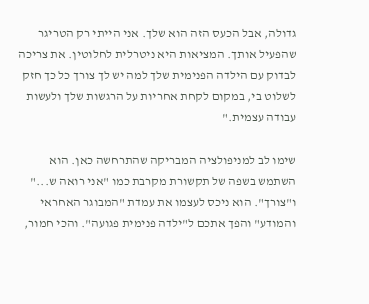גדולה, אבל הכעס הזה הוא שלך. אני הייתי רק הטריגר שהפעיל אותך. המציאות היא ניטרלית לחלוטין. את צריכה לבדוק עם הילדה הפנימית שלך למה יש לך צורך כל כך חזק לשלוט בי, במקום לקחת אחריות על הרגשות שלך ולעשות עבודה עצמית."

שימו לב למניפולציה המבריקה שהתרחשה כאן. הוא השתמש בשפה של תקשורת מקרבת כמו "אני רואה ש..." ו"צורך". הוא ניכס לעצמו את עמדת "המבוגר האחראי והמודע" והפך אתכם ל"ילדה פנימית פגועה". והכי חמור,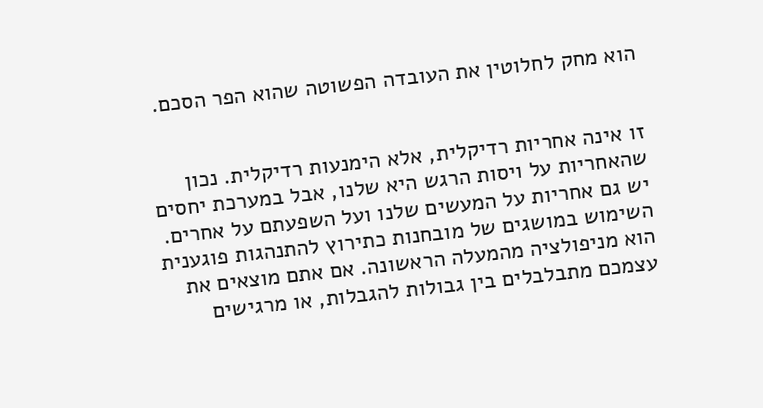הוא מחק לחלוטין את העובדה הפשוטה שהוא הפר הסכם.


זו אינה אחריות רדיקלית, אלא הימנעות רדיקלית. נכון שהאחריות על ויסות הרגש היא שלנו, אבל במערכת יחסים יש גם אחריות על המעשים שלנו ועל השפעתם על אחרים. השימוש במושגים של מובחנות כתירוץ להתנהגות פוגענית הוא מניפולציה מהמעלה הראשונה. אם אתם מוצאים את עצמכם מתבלבלים בין גבולות להגבלות, או מרגישים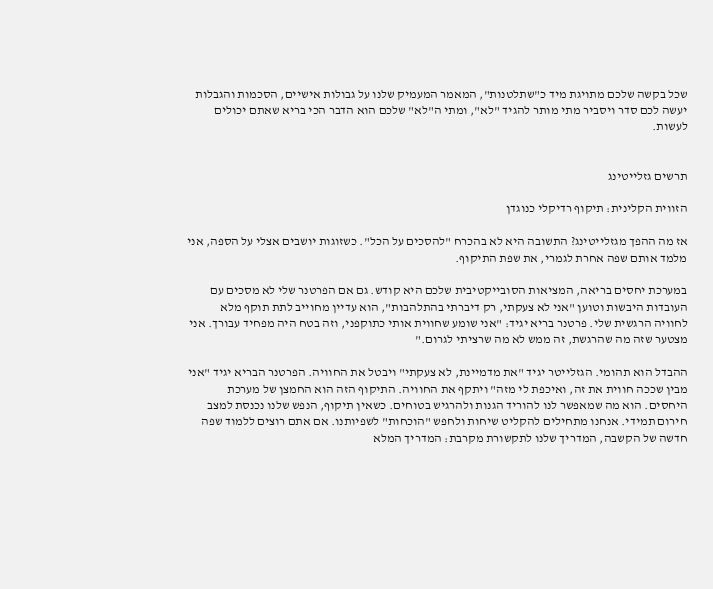שכל בקשה שלכם מתויגת מיד כ"שתלטנות", המאמר המעמיק שלנו על גבולות אישיים, הסכמות והגבלות יעשה לכם סדר ויסביר מתי מותר להגיד "לא", ומתי ה"לא" שלכם הוא הדבר הכי בריא שאתם יכולים לעשות.


תרשים גזלייטינג

הזווית הקלינית: תיקוף רדיקלי כנוגדן

אז מה ההפך מגזלייטינג? התשובה היא לא בהכרח "להסכים על הכל". כשזוגות יושבים אצלי על הספה, אני מלמד אותם שפה אחרת לגמרי, את שפת התיקוף.

במערכת יחסים בריאה, המציאות הסובייקטיבית שלכם היא קודש. גם אם הפרטנר שלי לא מסכים עם העובדות היבשות וטוען "אני לא צעקתי, רק דיברתי בהתלהבות", הוא עדיין מחוייב לתת תוקף מלא לחוויה הרגשית שלי. פרטנר בריא יגיד: "אני שומע שחווית אותי כתוקפני, וזה בטח היה מפחיד עבורך. אני מצטער שזה מה שהרגשת, זה ממש לא מה שרציתי לגרום."

ההבדל הוא תהומי. הגזלייטר יגיד "את מדמיינת, לא צעקתי" ויבטל את החוויה. הפרטנר הבריא יגיד "אני מבין שככה חווית את זה, ואיכפת לי מזה" ויתקף את החוויה. התיקוף הזה הוא החמצן של מערכת היחסים. הוא מה שמאפשר לנו להוריד הגנות ולהרגיש בטוחים. כשאין תיקוף, הנפש שלנו נכנסת למצב חירום תמידי. אנחנו מתחילים להקליט שיחות ולחפש "הוכחות" לשפיותנו. אם אתם רוצים ללמוד שפה חדשה של הקשבה, המדריך שלנו לתקשורת מקרבת: המדריך המלא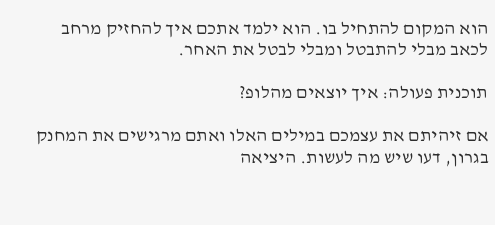הוא המקום להתחיל בו. הוא ילמד אתכם איך להחזיק מרחב לכאב מבלי להתבטל ומבלי לבטל את האחר.

תוכנית פעולה: איך יוצאים מהלופ?

אם זיהיתם את עצמכם במילים האלו ואתם מרגישים את המחנק בגרון, דעו שיש מה לעשות. היציאה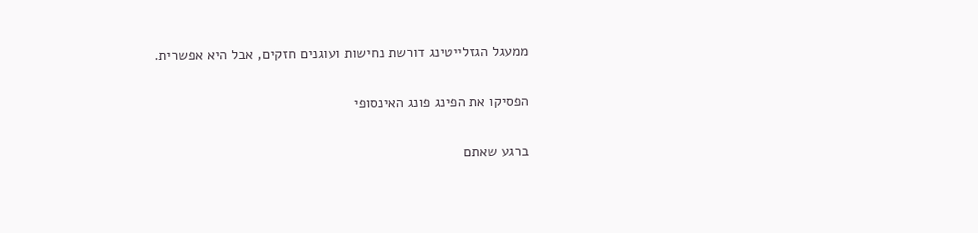ממעגל הגזלייטינג דורשת נחישות ועוגנים חזקים, אבל היא אפשרית.

הפסיקו את הפינג פונג האינסופי

ברגע שאתם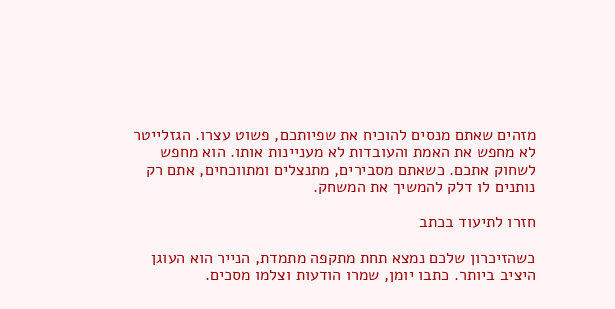מזהים שאתם מנסים להוכיח את שפיותכם, פשוט עצרו. הגזלייטר לא מחפש את האמת והעובדות לא מעניינות אותו. הוא מחפש לשחוק אתכם. כשאתם מסבירים, מתנצלים ומתווכחים, אתם רק נותנים לו דלק להמשיך את המשחק.

חזרו לתיעוד בכתב

כשהזיכרון שלכם נמצא תחת מתקפה מתמדת, הנייר הוא העוגן היציב ביותר. כתבו יומן, שמרו הודעות וצלמו מסכים.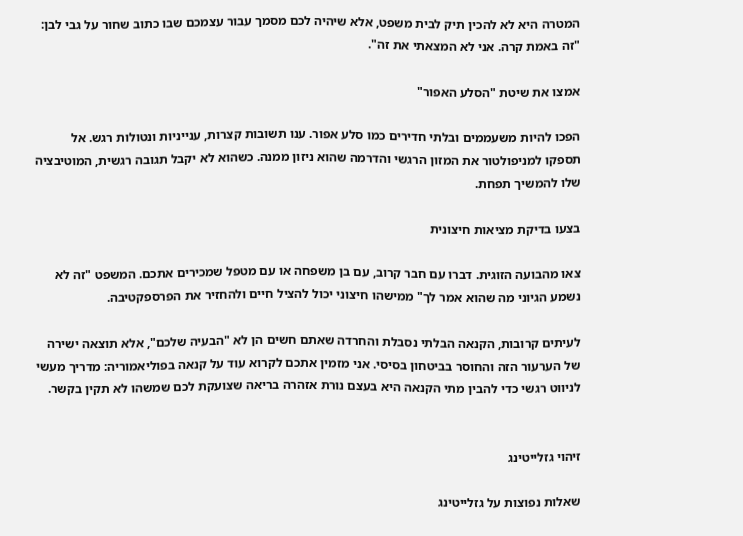המטרה היא לא להכין תיק לבית משפט, אלא שיהיה לכם מסמך עבור עצמכם שבו כתוב שחור על גבי לבן: "זה באמת קרה. אני לא המצאתי את זה".

אמצו את שיטת "הסלע האפור"

הפכו להיות משעממים ובלתי חדירים כמו סלע אפור. ענו תשובות קצרות, ענייניות ונטולות רגש. אל תספקו למניפולטור את המזון הרגשי והדרמה שהוא ניזון ממנה. כשהוא לא יקבל תגובה רגשית, המוטיבציה שלו להמשיך תפחת.

בצעו בדיקת מציאות חיצונית

צאו מהבועה הזוגית. דברו עם חבר קרוב, עם בן משפחה או עם מטפל שמכירים אתכם. המשפט "זה לא נשמע הגיוני מה שהוא אמר לך" ממישהו חיצוני יכול להציל חיים ולהחזיר את הפרספקטיבה.

לעיתים קרובות, הקנאה הבלתי נסבלת והחרדה שאתם חשים הן לא "הבעיה שלכם", אלא תוצאה ישירה של הערעור הזה והחוסר בביטחון בסיסי. אני מזמין אתכם לקרוא עוד על קנאה בפוליאמוריה: מדריך מעשי לניווט רגשי כדי להבין מתי הקנאה היא בעצם נורת אזהרה בריאה שצועקת לכם שמשהו לא תקין בקשר.


זיהוי גזלייטינג

שאלות נפוצות על גזלייטינג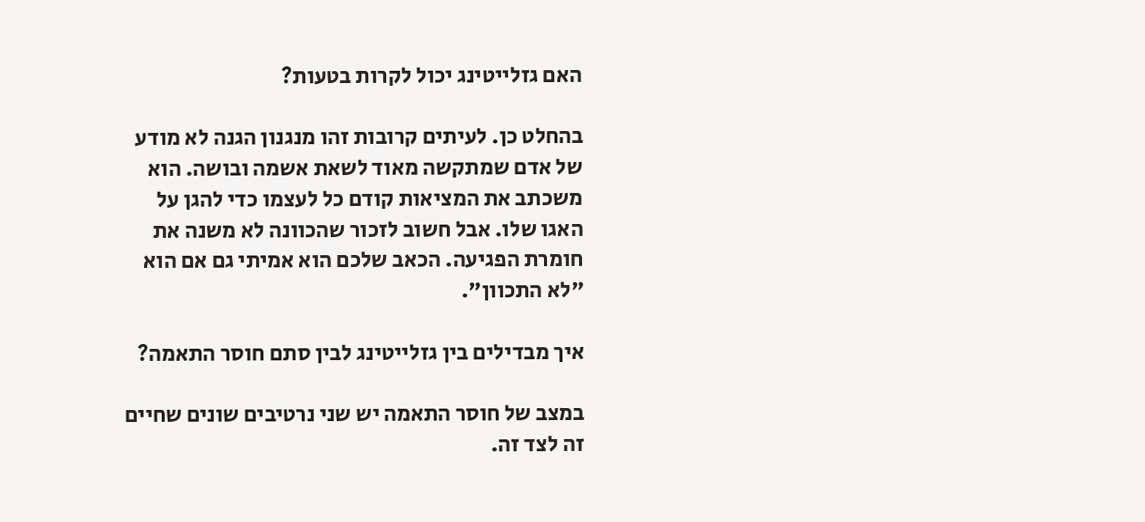האם גזלייטינג יכול לקרות בטעות?

בהחלט כן. לעיתים קרובות זהו מנגנון הגנה לא מודע של אדם שמתקשה מאוד לשאת אשמה ובושה. הוא משכתב את המציאות קודם כל לעצמו כדי להגן על האגו שלו. אבל חשוב לזכור שהכוונה לא משנה את חומרת הפגיעה. הכאב שלכם הוא אמיתי גם אם הוא "לא התכוון".

איך מבדילים בין גזלייטינג לבין סתם חוסר התאמה?

במצב של חוסר התאמה יש שני נרטיבים שונים שחיים זה לצד זה.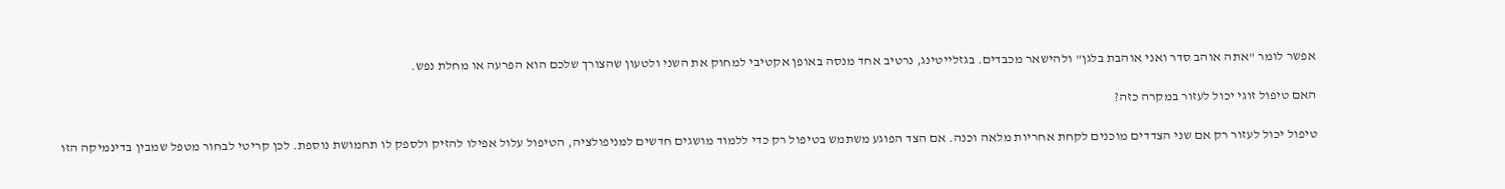אפשר לומר "אתה אוהב סדר ואני אוהבת בלגן" ולהישאר מכבדים. בגזלייטינג, נרטיב אחד מנסה באופן אקטיבי למחוק את השני ולטעון שהצורך שלכם הוא הפרעה או מחלת נפש.

האם טיפול זוגי יכול לעזור במקרה כזה?

טיפול יכול לעזור רק אם שני הצדדים מוכנים לקחת אחריות מלאה וכנה. אם הצד הפוגע משתמש בטיפול רק כדי ללמוד מושגים חדשים למניפולציה, הטיפול עלול אפילו להזיק ולספק לו תחמושת נוספת. לכן קריטי לבחור מטפל שמבין בדינמיקה הזו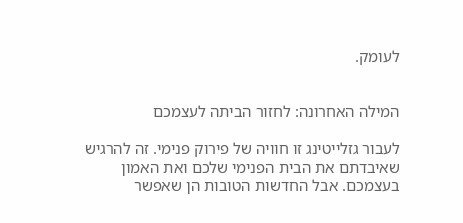לעומק.


המילה האחרונה: לחזור הביתה לעצמכם

לעבור גזלייטינג זו חוויה של פירוק פנימי. זה להרגיש שאיבדתם את הבית הפנימי שלכם ואת האמון בעצמכם. אבל החדשות הטובות הן שאפשר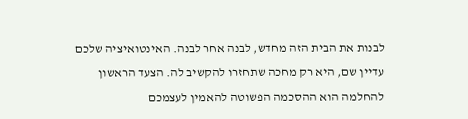לבנות את הבית הזה מחדש, לבנה אחר לבנה. האינטואיציה שלכם עדיין שם, היא רק מחכה שתחזרו להקשיב לה. הצעד הראשון להחלמה הוא ההסכמה הפשוטה להאמין לעצמכם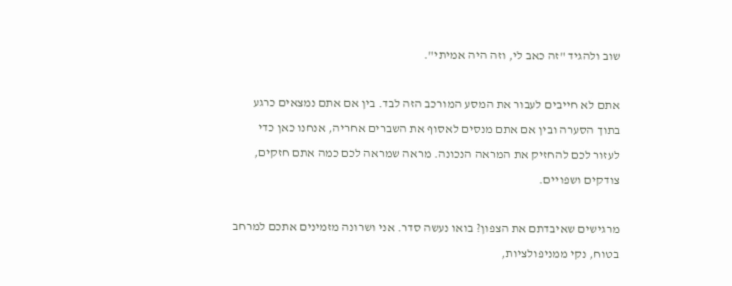שוב ולהגיד "זה כאב לי, וזה היה אמיתי".

אתם לא חייבים לעבור את המסע המורכב הזה לבד. בין אם אתם נמצאים כרגע בתוך הסערה ובין אם אתם מנסים לאסוף את השברים אחריה, אנחנו כאן כדי לעזור לכם להחזיק את המראה הנכונה. מראה שמראה לכם כמה אתם חזקים, צודקים ושפויים.

מרגישים שאיבדתם את הצפון? בואו נעשה סדר. אני ושרונה מזמינים אתכם למרחב בטוח, נקי ממניפולציות,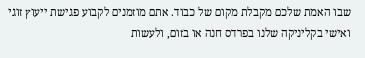שבו האמת שלכם מקבלת מקום של כבוד. אתם מוזמנים לקבוע פגישת ייעוץ זוגי ואישי בקליניקה שלנו בפרדס חנה או בזום, ולעשות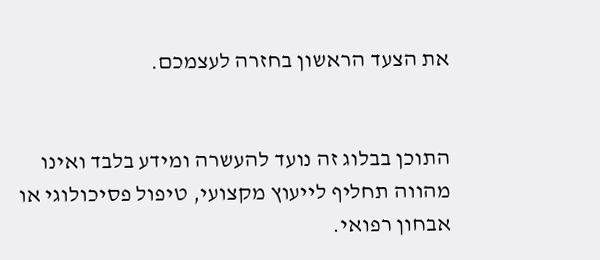את הצעד הראשון בחזרה לעצמכם.


התוכן בבלוג זה נועד להעשרה ומידע בלבד ואינו מהווה תחליף לייעוץ מקצועי, טיפול פסיכולוגי או אבחון רפואי.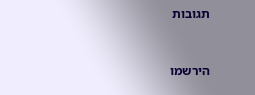תגובות


הירשמו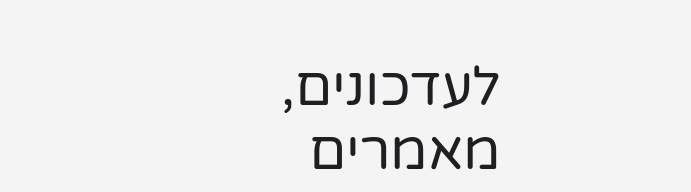לעדכונים, מאמרים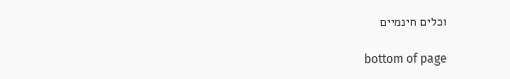וכלים חינמיים

bottom of page